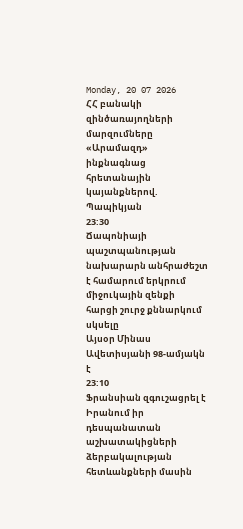Monday, 20 07 2026
ՀՀ բանակի զինծառայողների մարզումները «Արամազդ» ինքնագնաց հրետանային կայանքներով. Պապիկյան
23:30
Ճապոնիայի պաշտպանության նախարարն անհրաժեշտ է համարում երկրում միջուկային զենքի հարցի շուրջ քննարկում սկսելը
Այսօր Մինաս Ավետիսյանի 98-ամյակն է
23:10
Ֆրանսիան զգուշացրել է Իրանում իր դեսպանատան աշխատակիցների ձերբակալության հետևանքների մասին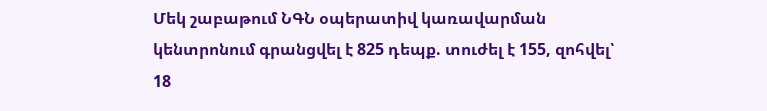Մեկ շաբաթում ՆԳՆ օպերատիվ կառավարման կենտրոնում գրանցվել է 825 դեպք. տուժել է 155, զոհվել՝ 18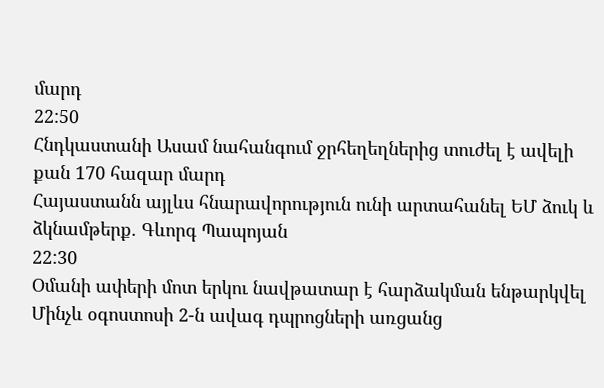մարդ
22:50
Հնդկաստանի Ասամ նահանգում ջրհեղեղներից տուժել է ավելի քան 170 հազար մարդ
Հայաստանն այլևս հնարավորություն ունի արտահանել ԵՄ ձուկ և ձկնամթերք. Գևորգ Պապոյան
22:30
Օմանի ափերի մոտ երկու նավթատար է հարձակման ենթարկվել
Մինչև օգոստոսի 2-ն ավագ դպրոցների առցանց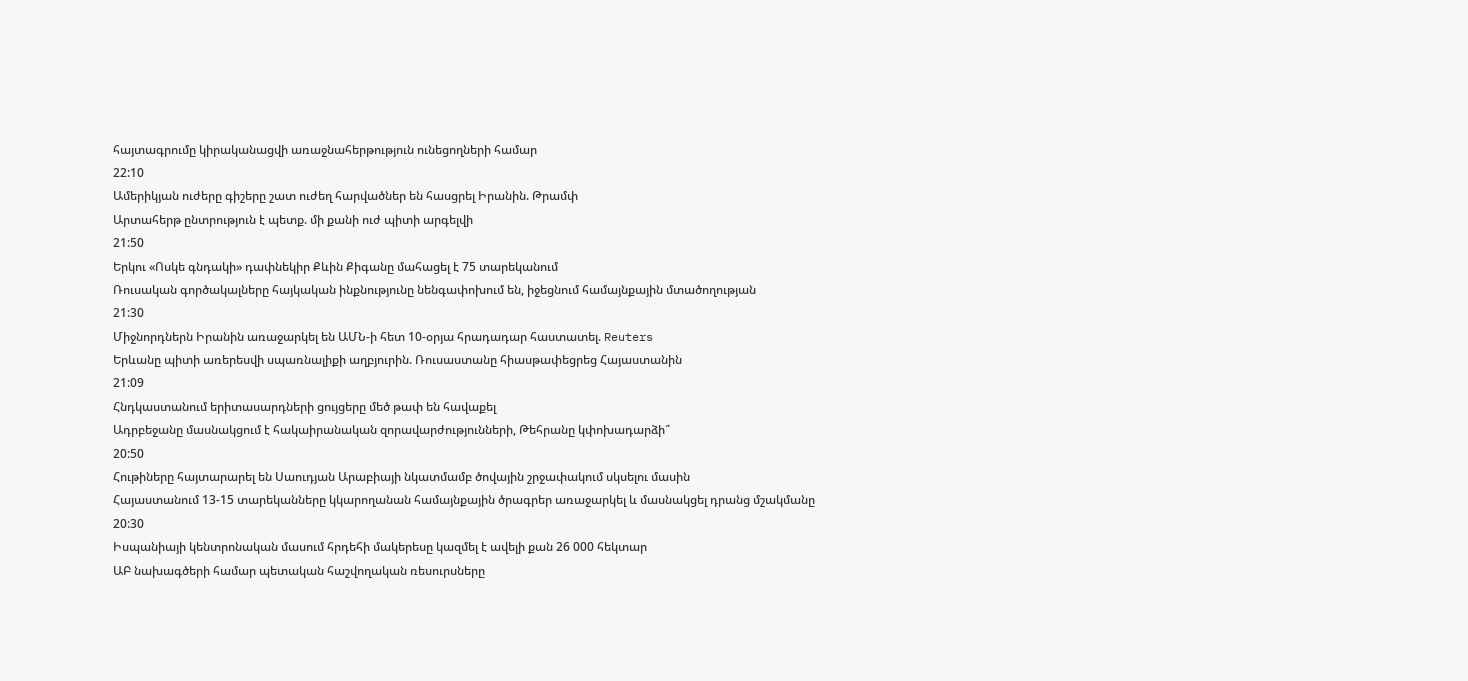հայտագրումը կիրականացվի առաջնահերթություն ունեցողների համար
22:10
Ամերիկյան ուժերը գիշերը շատ ուժեղ հարվածներ են հասցրել Իրանին. Թրամփ
Արտահերթ ընտրություն է պետք. մի քանի ուժ պիտի արգելվի
21:50
Երկու «Ոսկե գնդակի» դափնեկիր Քևին Քիգանը մահացել է 75 տարեկանում
Ռուսական գործակալները հայկական ինքնությունը նենգափոխում են, իջեցնում համայնքային մտածողության
21:30
Միջնորդներն Իրանին առաջարկել են ԱՄՆ-ի հետ 10-օրյա հրադադար հաստատել. Reuters
Երևանը պիտի առերեսվի սպառնալիքի աղբյուրին. Ռուսաստանը հիասթափեցրեց Հայաստանին
21:09
Հնդկաստանում երիտասարդների ցույցերը մեծ թափ են հավաքել
Ադրբեջանը մասնակցում է հակաիրանական զորավարժությունների, Թեհրանը կփոխադարձի՞
20:50
Հութիները հայտարարել են Սաուդյան Արաբիայի նկատմամբ ծովային շրջափակում սկսելու մասին
Հայաստանում 13-15 տարեկանները կկարողանան համայնքային ծրագրեր առաջարկել և մասնակցել դրանց մշակմանը
20:30
Իսպանիայի կենտրոնական մասում հրդեհի մակերեսը կազմել է ավելի քան 26 000 հեկտար
ԱԲ նախագծերի համար պետական հաշվողական ռեսուրսները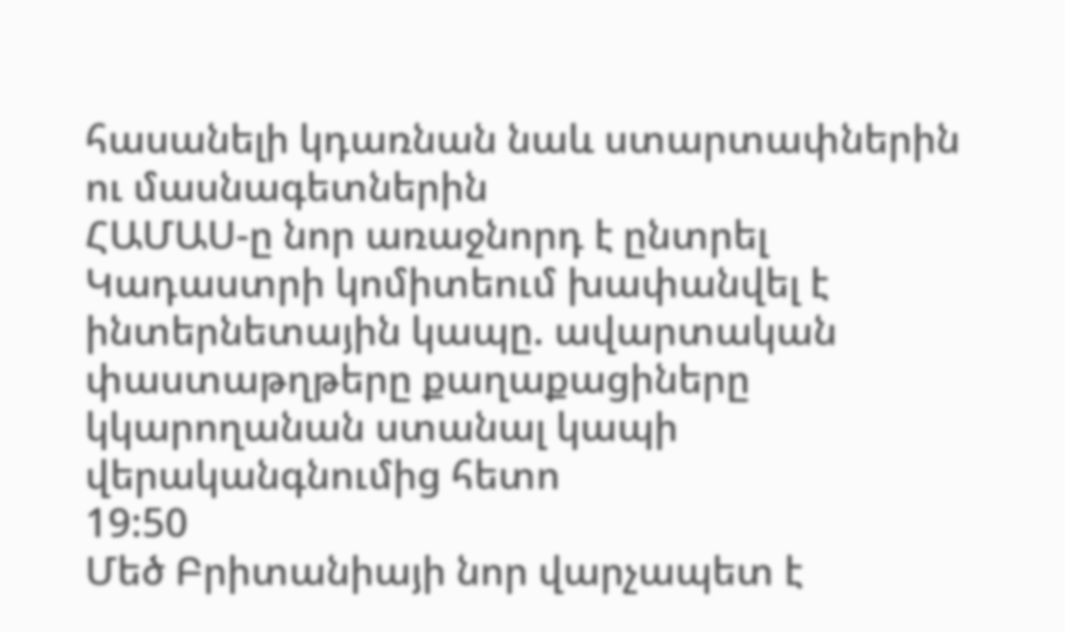հասանելի կդառնան նաև ստարտափներին ու մասնագետներին
ՀԱՄԱՍ-ը նոր առաջնորդ է ընտրել
Կադաստրի կոմիտեում խափանվել է ինտերնետային կապը. ավարտական փաստաթղթերը քաղաքացիները կկարողանան ստանալ կապի վերականգնումից հետո
19:50
Մեծ Բրիտանիայի նոր վարչապետ է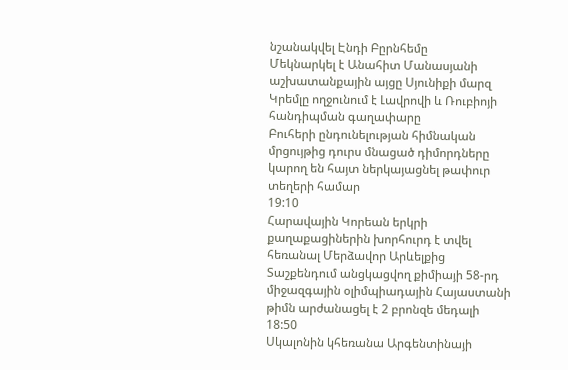նշանակվել Էնդի Բըրնհեմը
Մեկնարկել է Անահիտ Մանասյանի աշխատանքային այցը Սյունիքի մարզ
Կրեմլը ողջունում է Լավրովի և Ռուբիոյի հանդիպման գաղափարը
Բուհերի ընդունելության հիմնական մրցույթից դուրս մնացած դիմորդները կարող են հայտ ներկայացնել թափուր տեղերի համար
19:10
Հարավային Կորեան երկրի քաղաքացիներին խորհուրդ է տվել հեռանալ Մերձավոր Արևելքից
Տաշքենդում անցկացվող քիմիայի 58-րդ միջազգային օլիմպիադային Հայաստանի թիմն արժանացել է 2 բրոնզե մեդալի
18:50
Սկալոնին կհեռանա Արգենտինայի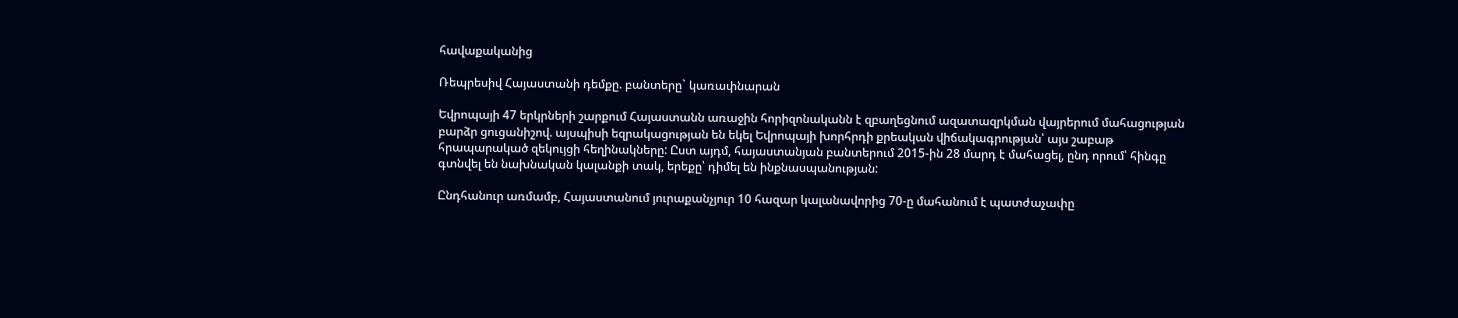հավաքականից

Ռեպրեսիվ Հայաստանի դեմքը. բանտերը` կառափնարան

Եվրոպայի 47 երկրների շարքում Հայաստանն առաջին հորիզոնականն է զբաղեցնում ազատազրկման վայրերում մահացության բարձր ցուցանիշով. այսպիսի եզրակացության են եկել Եվրոպայի խորհրդի քրեական վիճակագրության՝ այս շաբաթ հրապարակած զեկույցի հեղինակները: Ըստ այդմ, հայաստանյան բանտերում 2015-ին 28 մարդ է մահացել, ընդ որում՝ հինգը գտնվել են նախնական կալանքի տակ, երեքը՝ դիմել են ինքնասպանության:

Ընդհանուր առմամբ, Հայաստանում յուրաքանչյուր 10 հազար կալանավորից 70-ը մահանում է պատժաչափը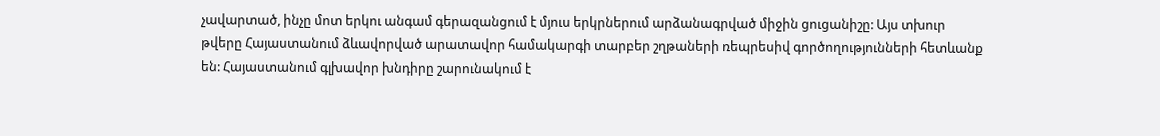չավարտած, ինչը մոտ երկու անգամ գերազանցում է մյուս երկրներում արձանագրված միջին ցուցանիշը: Այս տխուր թվերը Հայաստանում ձևավորված արատավոր համակարգի տարբեր շղթաների ռեպրեսիվ գործողությունների հետևանք են: Հայաստանում գլխավոր խնդիրը շարունակում է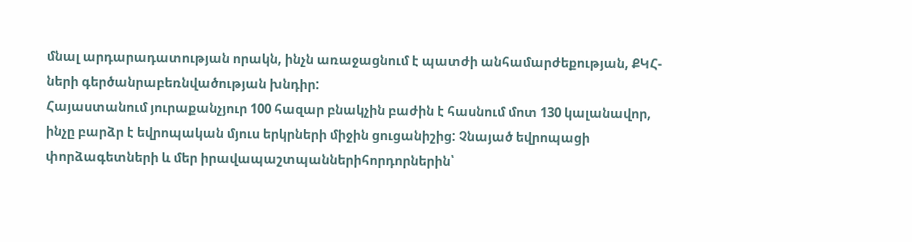մնալ արդարադատության որակն, ինչն առաջացնում է պատժի անհամարժեքության, ՔԿՀ-ների գերծանրաբեռնվածության խնդիր:
Հայաստանում յուրաքանչյուր 100 հազար բնակչին բաժին է հասնում մոտ 130 կալանավոր, ինչը բարձր է եվրոպական մյուս երկրների միջին ցուցանիշից: Չնայած եվրոպացի փորձագետների և մեր իրավապաշտպաններիհորդորներին՝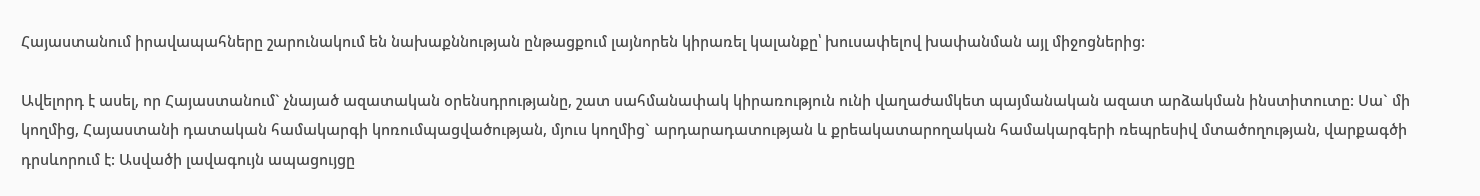Հայաստանում իրավապահները շարունակում են նախաքննության ընթացքում լայնորեն կիրառել կալանքը՝ խուսափելով խափանման այլ միջոցներից:

Ավելորդ է ասել, որ Հայաստանում` չնայած ազատական օրենսդրությանը, շատ սահմանափակ կիրառություն ունի վաղաժամկետ պայմանական ազատ արձակման ինստիտուտը: Սա` մի կողմից, Հայաստանի դատական համակարգի կոռումպացվածության, մյուս կողմից` արդարադատության և քրեակատարողական համակարգերի ռեպրեսիվ մտածողության, վարքագծի դրսևորում է: Ասվածի լավագույն ապացույցը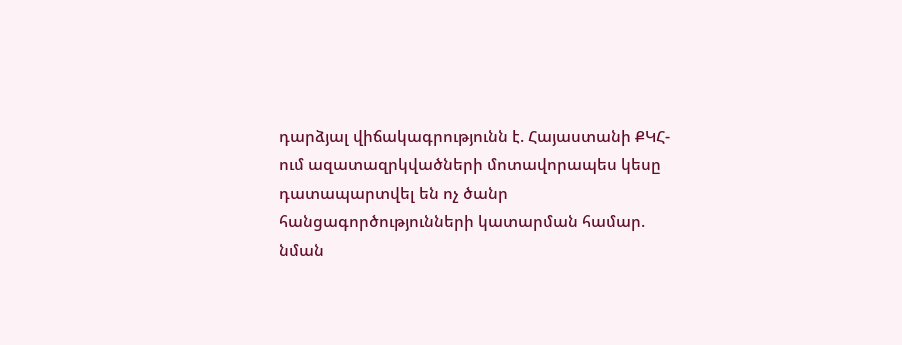դարձյալ վիճակագրությունն է. Հայաստանի ՔԿՀ-ում ազատազրկվածների մոտավորապես կեսը դատապարտվել են ոչ ծանր հանցագործությունների կատարման համար. նման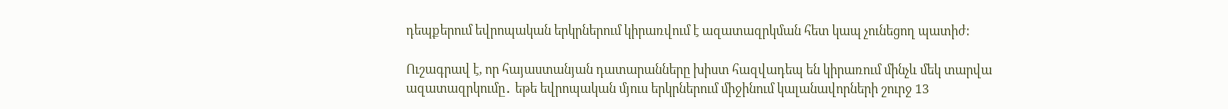դեպքերում եվրոպական երկրներում կիրառվում է ազատազրկման հետ կապ չունեցող պատիժ:

Ուշագրավ է, որ հայաստանյան դատարանները խիստ հազվադեպ են կիրառում մինչև մեկ տարվա ազատազրկումը․ եթե եվրոպական մյուս երկրներում միջինում կալանավորների շուրջ 13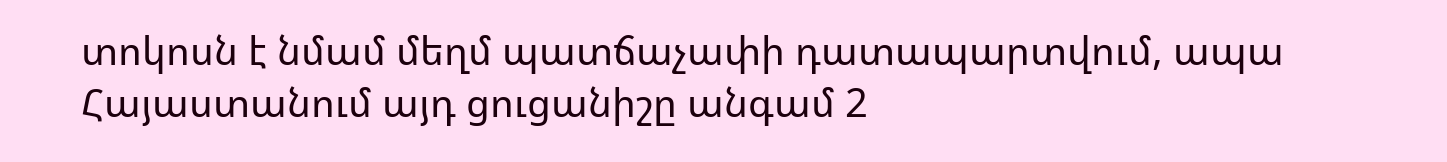տոկոսն է նմամ մեղմ պատճաչափի դատապարտվում, ապա Հայաստանում այդ ցուցանիշը անգամ 2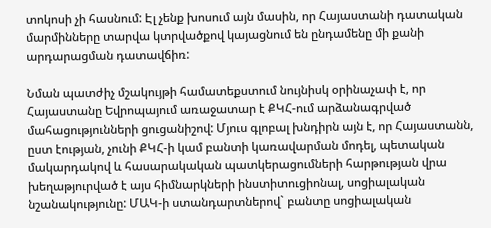տոկոսի չի հասնում: Էլ չենք խոսում այն մասին, որ Հայաստանի դատական մարմինները տարվա կտրվածքով կայացնում են ընդամենը մի քանի արդարացման դատավճիռ:

Նման պատժիչ մշակույթի համատեքստում նույնիսկ օրինաչափ է, որ Հայաստանը Եվրոպայում առաջատար է ՔԿՀ-ում արձանագրված մահացությունների ցուցանիշով: Մյուս գլոբալ խնդիրն այն է, որ Հայաստանն, ըստ էության, չունի ՔԿՀ-ի կամ բանտի կառավարման մոդել, պետական մակարդակով և հասարակական պատկերացումների հարթության վրա խեղաթյուրված է այս հիմնարկների ինստիտուցիոնալ, սոցիալական նշանակությունը: ՄԱԿ-ի ստանդարտներով` բանտը սոցիալական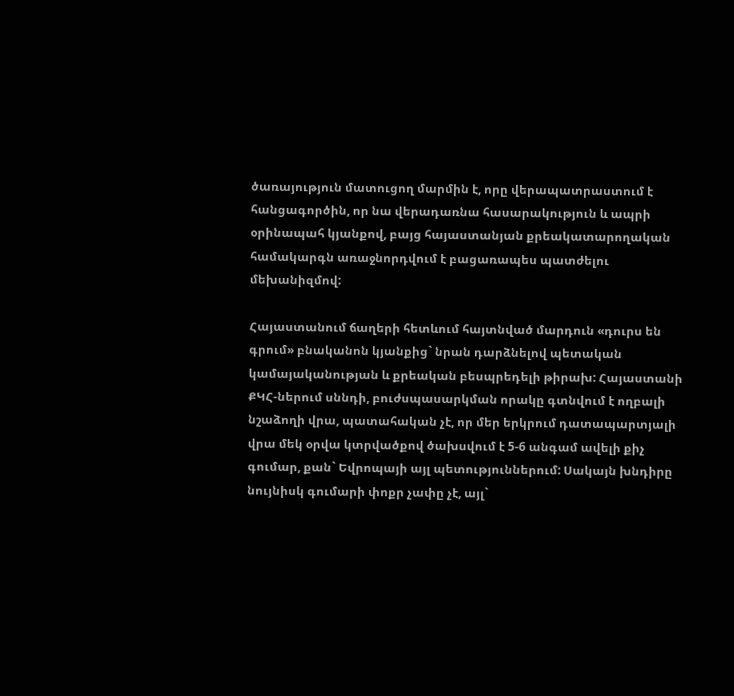ծառայություն մատուցող մարմին է, որը վերապատրաստում է հանցագործին, որ նա վերադառնա հասարակություն և ապրի օրինապահ կյանքով, բայց հայաստանյան քրեակատարողական համակարգն առաջնորդվում է բացառապես պատժելու մեխանիզմով:

Հայաստանում ճաղերի հետևում հայտնված մարդուն «դուրս են գրում» բնականոն կյանքից` նրան դարձնելով պետական կամայականության և քրեական բեսպրեդելի թիրախ: Հայաստանի ՔԿՀ-ներում սննդի, բուժսպասարկման որակը գտնվում է ողբալի նշաձողի վրա, պատահական չէ, որ մեր երկրում դատապարտյալի վրա մեկ օրվա կտրվածքով ծախսվում է 5-6 անգամ ավելի քիչ գումար, քան` Եվրոպայի այլ պետություններում: Սակայն խնդիրը նույնիսկ գումարի փոքր չափը չէ, այլ`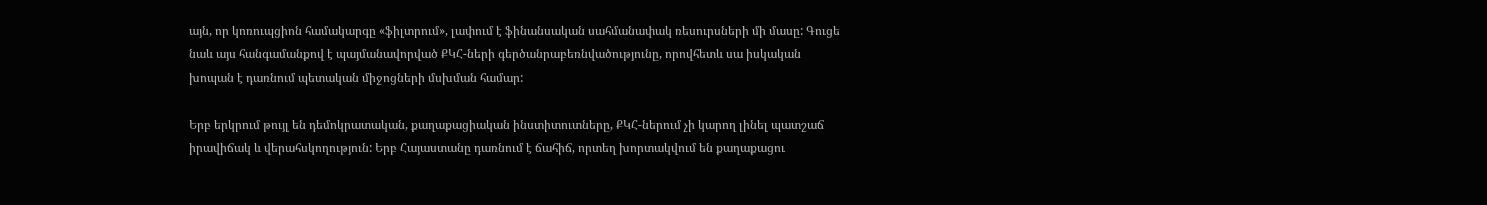այն, որ կոռուպցիոն համակարգը «ֆիլտրում», լափում է ֆինանսական սահմանափակ ռեսուրսների մի մասը: Գուցե նաև այս հանգամանքով է պայմանավորված ՔԿՀ-ների գերծանրաբեռնվածությունը, որովհետև սա իսկական խոպան է դառնում պետական միջոցների մսխման համար:

Երբ երկրում թույլ են դեմոկրատական, քաղաքացիական ինստիտուտները, ՔԿՀ-ներում չի կարող լինել պատշաճ իրավիճակ և վերահսկողություն: Երբ Հայաստանը դառնում է ճահիճ, որտեղ խորտակվում են քաղաքացու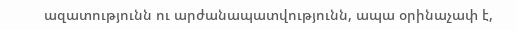ազատությունն ու արժանապատվությունն, ապա օրինաչափ է,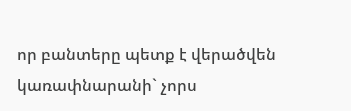որ բանտերը պետք է վերածվեն կառափնարանի` չորս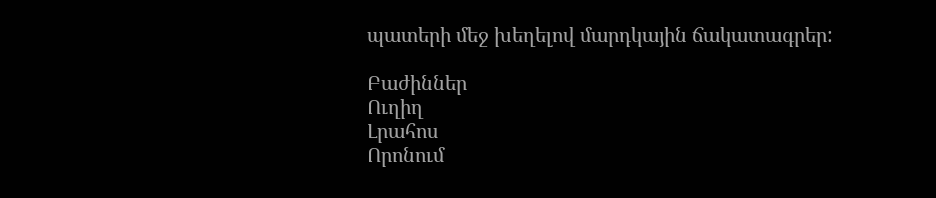պատերի մեջ խեղելով մարդկային ճակատագրեր:

Բաժիններ
Ուղիղ
Լրահոս
Որոնում